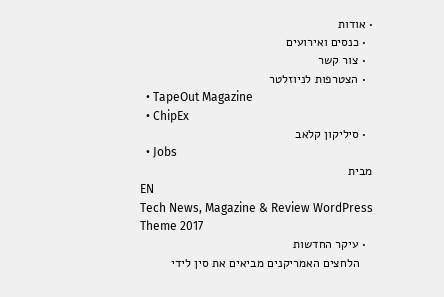• אודות
  • כנסים ואירועים
  • צור קשר
  • הצטרפות לניוזלטר
  • TapeOut Magazine
  • ChipEx
  • סיליקון קלאב
  • Jobs
מבית
EN
Tech News, Magazine & Review WordPress Theme 2017
  • עיקר החדשות
    הלחצים האמריקנים מביאים את סין לידי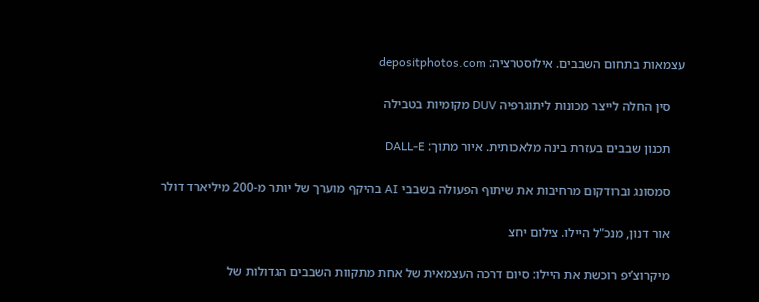עצמאות בתחום השבבים. אילוסטרציה: depositphotos.com

    סין החלה לייצר מכונות ליתוגרפיה DUV מקומיות בטבילה

    תכנון שבבים בעזרת בינה מלאכותית. איור מתוך: DALL-E

    סמסונג וברודקום מרחיבות את שיתוף הפעולה בשבבי AI בהיקף מוערך של יותר מ-200 מיליארד דולר

    אור דנון, מנכ"ל היילו. צילום יחצ

    מיקרוצ’יפ רוכשת את היילו: סיום דרכה העצמאית של אחת מתקוות השבבים הגדולות של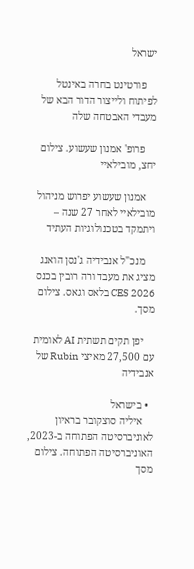ישראל

    פורטינט בחרה באינטל לפיתוח ולייצור הדור הבא של מעבדי האבטחה שלה

    פרופ' אמנון שעשוע. צילום יחצ, מובילאיי

    אמנון שעשוע יפרוש מניהול מובילאיי לאחר 27 שנה – ויתמקד בטכנולוגיות העתיד

    מנכ"ל אנבידיה ג'נסן הואנג מציג את מעבד ורה רובין בכנס CES 2026 בלאס וגאס. צילום מסך.

    יפן תקים תשתית AI לאומית עם 27,500 מאיצי Rubin של אנבידיה

  • בישראל
    איליה סוצקובר בראיון לאוניברסיטה הפתוחה ב-2023, האוניברסיטה הפתוחה. צילום מסך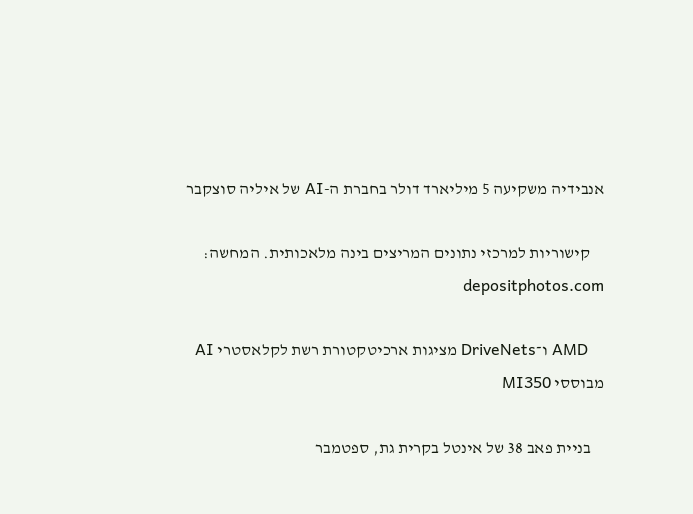אנבידיה משקיעה 5 מיליארד דולר בחברת ה-AI של איליה סוצקבר

    קישוריות למרכזי נתונים המריצים בינה מלאכותית. המחשה: depositphotos.com

    AMD ו־DriveNets מציגות ארכיטקטורת רשת לקלאסטרי AI מבוססי MI350

    בניית פאב 38 של אינטל בקרית גת, ספטמבר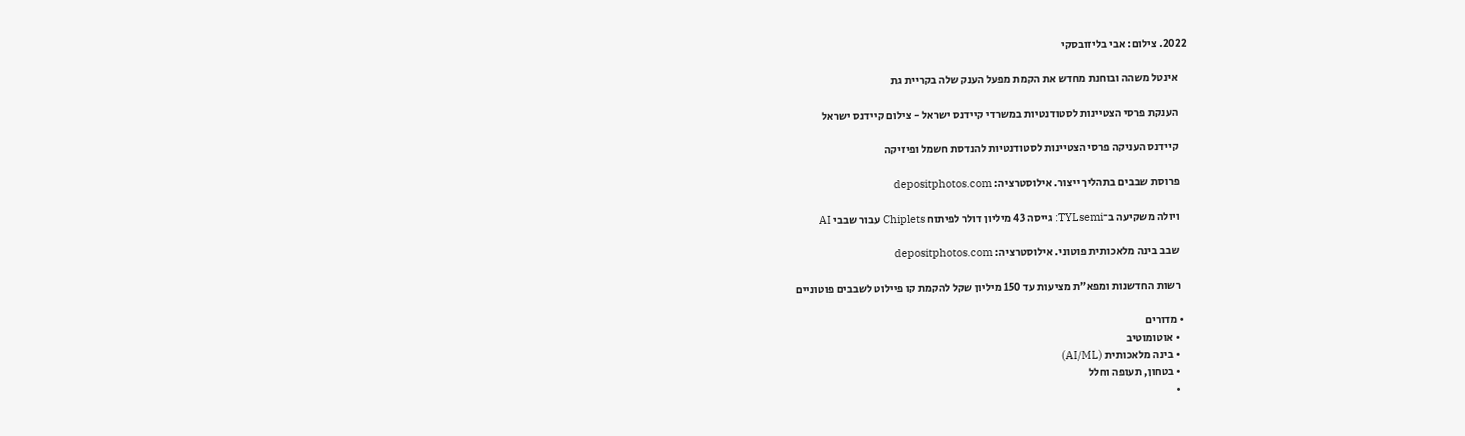2022. צילום: אבי בליזובסקי

    אינטל משהה ובוחנת מחדש את הקמת מפעל הענק שלה בקריית גת

    הענקת פרסי הצטיינות לסטודנטיות במשרדי קיידנס ישראל - צילום קיידנס ישראל

    קיידנס העניקה פרסי הצטיינות לסטודנטיות להנדסת חשמל ופיזיקה

    פרוסת שבבים בתהליך ייצור. אילוסטרציה: depositphotos.com

    ויולה משקיעה ב־TYLsemi: גייסה 43 מיליון דולר לפיתוח Chiplets עבור שבבי AI

    שבב בינה מלאכותית פוטוני. אילוסטרציה: depositphotos.com

    רשות החדשנות ומפא״ת מציעות עד 150 מיליון שקל להקמת קו פיילוט לשבבים פוטוניים

  • מדורים
    • אוטומוטיב
    • בינה מלאכותית (AI/ML)
    • בטחון, תעופה וחלל
    •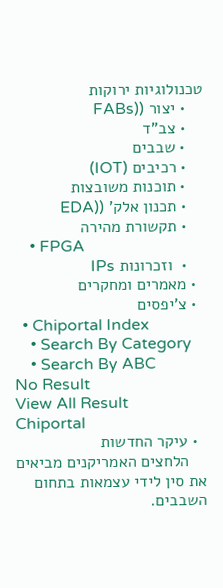טכנולוגיות ירוקות
    • יצור ((FABs
    • צב"ד
    • שבבים
    • רכיבים (IOT)
    • תוכנות משובצות
    • תכנון אלק' ((EDA
    • תקשורת מהירה
    • FPGA
    •  וזכרונות IPs
  • מאמרים ומחקרים
  • צ'יפסים
  • Chiportal Index
    • Search By Category
    • Search By ABC
No Result
View All Result
Chiportal
  • עיקר החדשות
    הלחצים האמריקנים מביאים את סין לידי עצמאות בתחום השבבים.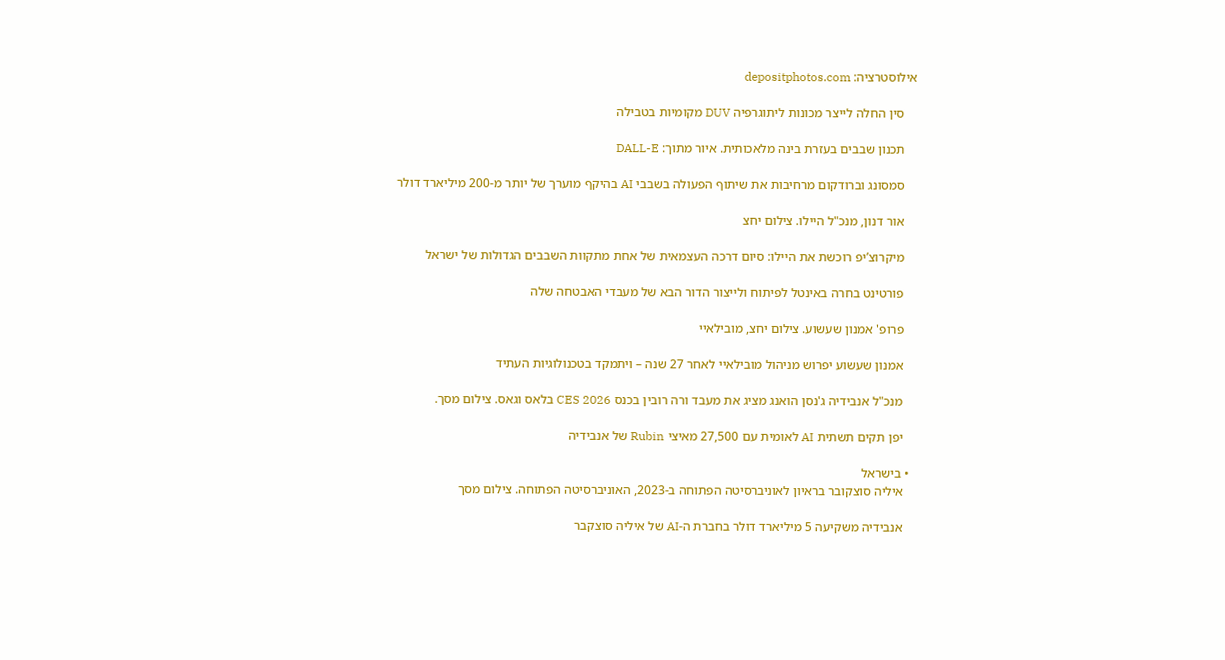אילוסטרציה: depositphotos.com

    סין החלה לייצר מכונות ליתוגרפיה DUV מקומיות בטבילה

    תכנון שבבים בעזרת בינה מלאכותית. איור מתוך: DALL-E

    סמסונג וברודקום מרחיבות את שיתוף הפעולה בשבבי AI בהיקף מוערך של יותר מ-200 מיליארד דולר

    אור דנון, מנכ"ל היילו. צילום יחצ

    מיקרוצ’יפ רוכשת את היילו: סיום דרכה העצמאית של אחת מתקוות השבבים הגדולות של ישראל

    פורטינט בחרה באינטל לפיתוח ולייצור הדור הבא של מעבדי האבטחה שלה

    פרופ' אמנון שעשוע. צילום יחצ, מובילאיי

    אמנון שעשוע יפרוש מניהול מובילאיי לאחר 27 שנה – ויתמקד בטכנולוגיות העתיד

    מנכ"ל אנבידיה ג'נסן הואנג מציג את מעבד ורה רובין בכנס CES 2026 בלאס וגאס. צילום מסך.

    יפן תקים תשתית AI לאומית עם 27,500 מאיצי Rubin של אנבידיה

  • בישראל
    איליה סוצקובר בראיון לאוניברסיטה הפתוחה ב-2023, האוניברסיטה הפתוחה. צילום מסך

    אנבידיה משקיעה 5 מיליארד דולר בחברת ה-AI של איליה סוצקבר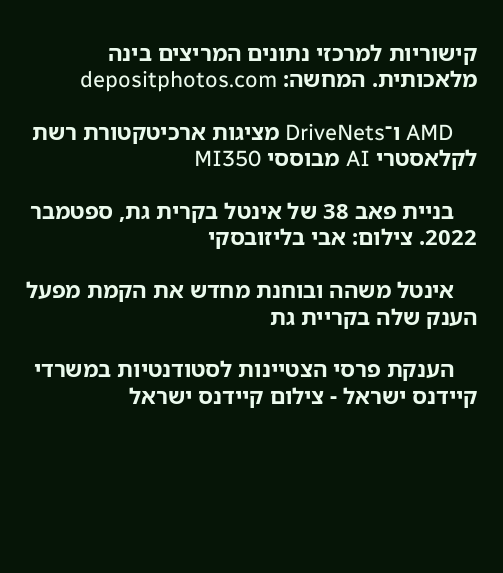קישוריות למרכזי נתונים המריצים בינה מלאכותית. המחשה: depositphotos.com

    AMD ו־DriveNets מציגות ארכיטקטורת רשת לקלאסטרי AI מבוססי MI350

    בניית פאב 38 של אינטל בקרית גת, ספטמבר 2022. צילום: אבי בליזובסקי

    אינטל משהה ובוחנת מחדש את הקמת מפעל הענק שלה בקריית גת

    הענקת פרסי הצטיינות לסטודנטיות במשרדי קיידנס ישראל - צילום קיידנס ישראל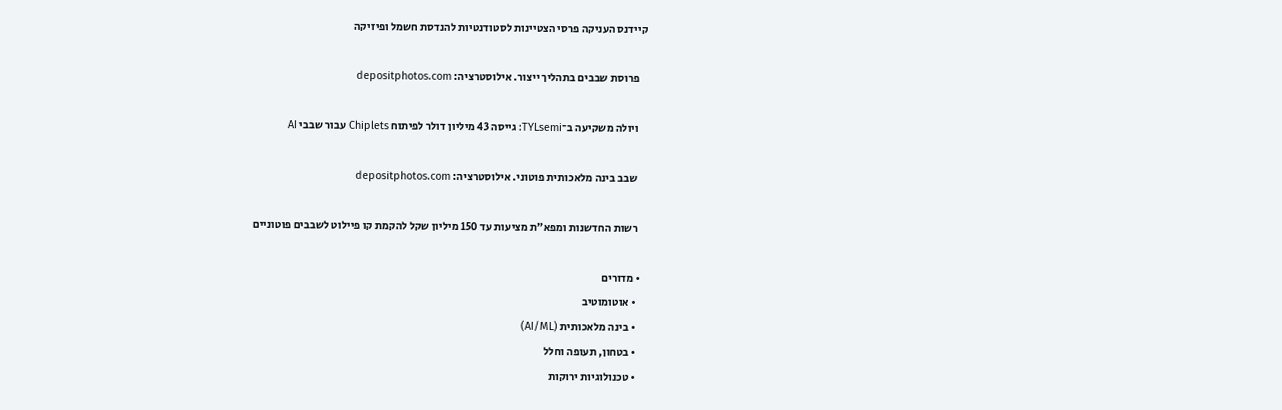קיידנס העניקה פרסי הצטיינות לסטודנטיות להנדסת חשמל ופיזיקה

    פרוסת שבבים בתהליך ייצור. אילוסטרציה: depositphotos.com

    ויולה משקיעה ב־TYLsemi: גייסה 43 מיליון דולר לפיתוח Chiplets עבור שבבי AI

    שבב בינה מלאכותית פוטוני. אילוסטרציה: depositphotos.com

    רשות החדשנות ומפא״ת מציעות עד 150 מיליון שקל להקמת קו פיילוט לשבבים פוטוניים

  • מדורים
    • אוטומוטיב
    • בינה מלאכותית (AI/ML)
    • בטחון, תעופה וחלל
    • טכנולוגיות ירוקות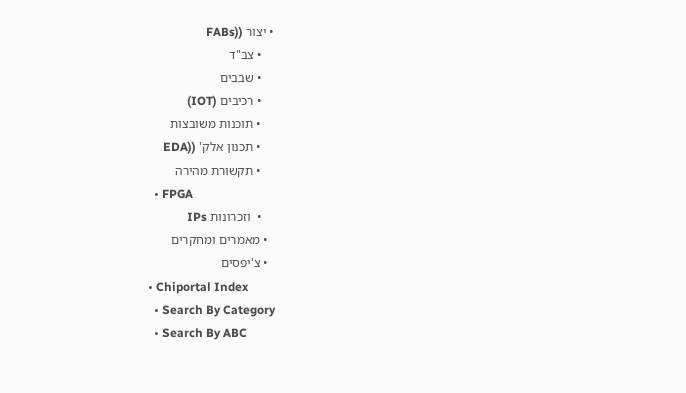• יצור ((FABs
    • צב"ד
    • שבבים
    • רכיבים (IOT)
    • תוכנות משובצות
    • תכנון אלק' ((EDA
    • תקשורת מהירה
    • FPGA
    •  וזכרונות IPs
  • מאמרים ומחקרים
  • צ'יפסים
  • Chiportal Index
    • Search By Category
    • Search By ABC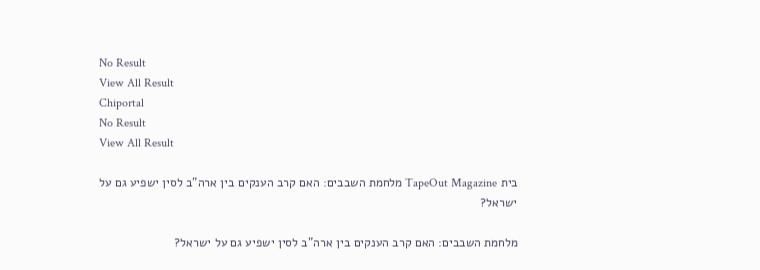No Result
View All Result
Chiportal
No Result
View All Result

בית TapeOut Magazine מלחמת השבבים: האם קרב הענקים בין ארה"ב לסין ישפיע גם על ישראל?

מלחמת השבבים: האם קרב הענקים בין ארה"ב לסין ישפיע גם על ישראל?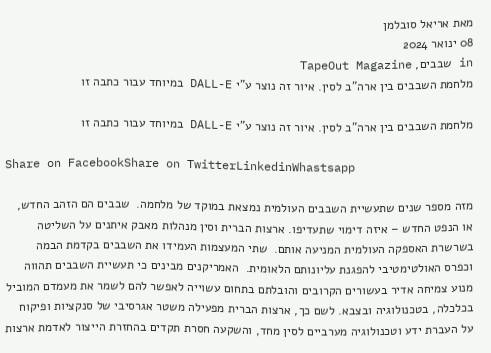מאת אריאל סובלמן
08 ינואר 2024
in שבבים, TapeOut Magazine
מלחמת השבבים בין ארה"ב לסין. איור זה נוצר ע"י DALL-E במיוחד עבור כתבה זו

מלחמת השבבים בין ארה"ב לסין. איור זה נוצר ע"י DALL-E במיוחד עבור כתבה זו

Share on FacebookShare on TwitterLinkedinWhastsapp

מזה מספר שנים שתעשיית השבבים העולמית נמצאת במוקד של מלחמה.  שבבים הם הזהב החדש, או הנפט החדש – איזה דימוי שתעדיפו. ארצות הברית וסין מנהלות מאבק איתנים על השליטה בשרשרת האספקה העולמית המניעה אותם.  שתי המעצמות העמידו את השבבים בקדמת הבמה וכפרס האולטימטיבי להפגנת עליונותם הלאומית.  האמריקנים מבינים כי תעשיית השבבים תהווה מנוע צמיחה אדיר בעשורים הקרובים והובלתם בתחום עשוייה לאפשר להם לשמר את מעמדם המוביל בכלכלה, בטכנולוגיה ובצבא. לשם כך, ארצות הברית מפעילה משטר אגרסיבי של סנקציות ופיקוח על העברת ידע וטכנולוגיה מערביים לסין מחד, והשקעה חסרת תקדים בהחזרת הייצור לאדמת ארצות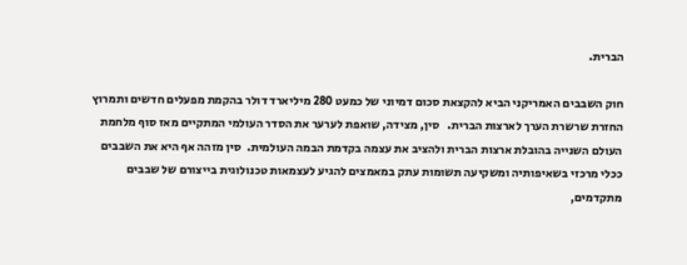הברית.

חוק השבבים האמריקני הביא להקצאת סכום דמיוני של כמעט 280 מיליארד דולר בהקמת מפעלים חדשים ותמרוץ החזרת שרשרת הערך לארצות הברית.   סין, מצידה, שואפת לערער את הסדר העולמי המתקיים מאז סוף מלחמת העולם השנייה בהובלת ארצות הברית ולהציב את עצמה בקדמת הבמה העולמית.  סין מזהה אף היא את השבבים ככלי מרכזי בשאיפותיה ומשקיעה תשומות עתק במאמצים להגיע לעצמאות טכנולוגית בייצורם של שבבים מתקדמים,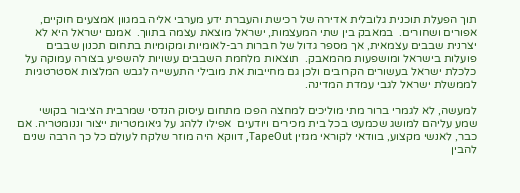תוך הפעלת תוכנית גלובלית אדירה של רכישת והעברת ידע מערבי אליה במגוון אמצעים חוקיים, אפורים ושחורים.  במאבק בין שתי המעצמות, ישראל מוצאת עצמה בתווך.  אמנם ישראל היא לא יצרנית שבבים עצמאית, אך מספר גדול של חברות רב-לאומיות ומקומיות בתחום תכנון שבבים פועלות בישראל ומושפעות מהמאבק.  תוצאות מלחמת השבבים עשויות להשפיע בצורה עמוקה על כלכלת ישראל בעשורים הקרובים ולכן גם מחייבות את מובילי התעשייה לגבש המלצות אסטרטגיות לממשלת ישראל לגבי עמדת המדינה.

למעשה, לא לגמרי ברור מתי מוליכים למחצה הפכו מתחום עיסוק הנדסי שמרבית הציבור בקושי שמע עליהם למושג שכמעט בכל בית מכירים ויודעים  אפילו ללהג על גיאומטריות ייצור וננומטריה. אם כבר, לאנשי מקצוע, בוודאי לקוראי מגזין TapeOut, דווקא היה מוזר שלקח לעולם כל כך הרבה שנים להבין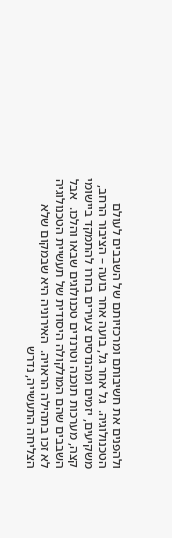ולהפנים את חשיבותם ומרכזיותם של השבבים לעולם הטכנולוגיה.  גל אחר גל, בועה אחר בועה – הציבור הרחב, משקיעים, יזמים ומהנדסים צעירים בחרו להתמקד ביישומי קצה, מערכות תוכנה וטרנדים טכנולוגים שבאו והלכו.  אבל השבבים שהם המולקולה היסודית של תעשיית הטכנולוגיה לא זכו בתהילה הראויה.  האירוניה היא שבמקום שלא הצליחה התעשייה, נדרש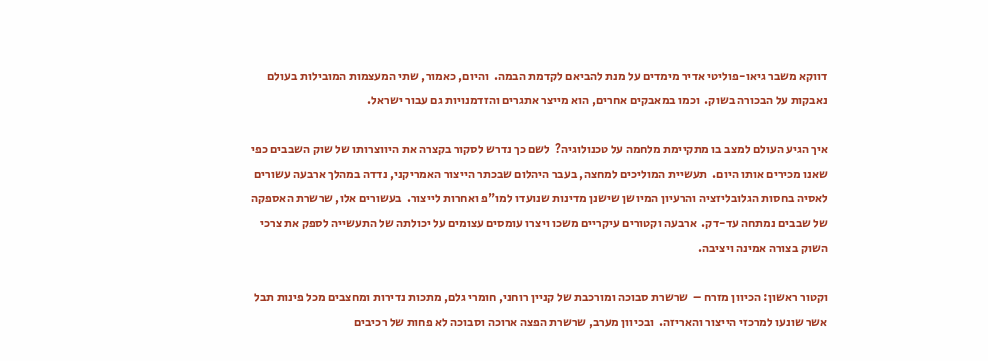דווקא משבר גיאו-פוליטי אדיר מימדים על מנת להביאם לקדמת הבמה.  והיום, כאמור, שתי המעצמות המובילות בעולם נאבקות על הבכורה בשוק.  וכמו במאבקים אחרים, הוא מייצר אתגרים והזדמנויות גם עבור ישראל.

איך הגיע העולם למצב בו מתקיימת מלחמה על טכנולוגיה?  לשם כך נדרש לסקור בקצרה את היווצרותו של שוק השבבים כפי שאנו מכירים אותו היום.  תעשיית המוליכים למחצה, בעבר היהלום שבכתר הייצור האמריקני, נדדה במהלך ארבעה עשורים לאסיה בחסות הגלובליזציה והרעיון המיושן שישנן מדינות שנועדו למו"פ ואחרות לייצור.  בעשורים אלו, שרשרת האספקה של שבבים נמתחה עד-דק.  ארבעה וקטורים עיקריים משכו ויצרו עומסים עצומים על יכולתה של התעשייה לספק את צרכי השוק בצורה אמינה ויציבה.

וקטור ראשון: הכיוון מזרח –  שרשרת סבוכה ומורכבת של קניין רוחני, חומרי גלם, מתכות נדירות ומחצבים מכל פינות תבל אשר שונעו למרכזי הייצור והאריזה.  ובכיוון מערב, שרשרת הפצה ארוכה וסבוכה לא פחות של רכיבים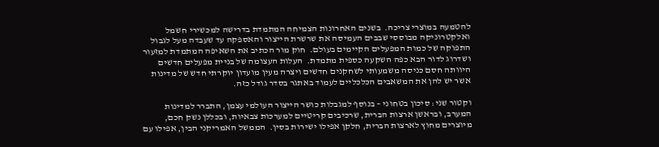להטמעה במוצרי צריכה.  בשנים האחרונות הצמיחה המתמדת בדרישה למכשירי חשמל ואלקטרוניקה מבוססי שבבים העמיסה את שרשרת הייצור והאספקה עד שעבדה מעל לגבול התפוקה של כמות המפעלים הקיימים בעולם.  חוק מור הכתיב את השאיפה המתמדת למזעור ושדרוג לדור הבא כפה השקעה כספית מתמדת.  העלות העצומה של בניית מפעלים חדשים היוותה חסם כניסה משמעותי לשחקנים חדשים ויצרה מעין מועדון יוקרתי חדש של מדינות אשר יש להן את המשאבים הכלכליים לעמוד באתגר בסדר גודל כזה.

וקטור שני: סיכון בטחוני – בנוסף למגבלות כושר הייצור העולמי עצמן, התברר למדינות המערב, ובראשן ארצות הברית, שרכיבים קריטיים למערכות צבאיות, ובכללן נשק חכם, מיוצרים מחוץ לארצות הברית, חלקן אפילו ישירות בסין.  הממשל האמריקני הבין, אפילו עם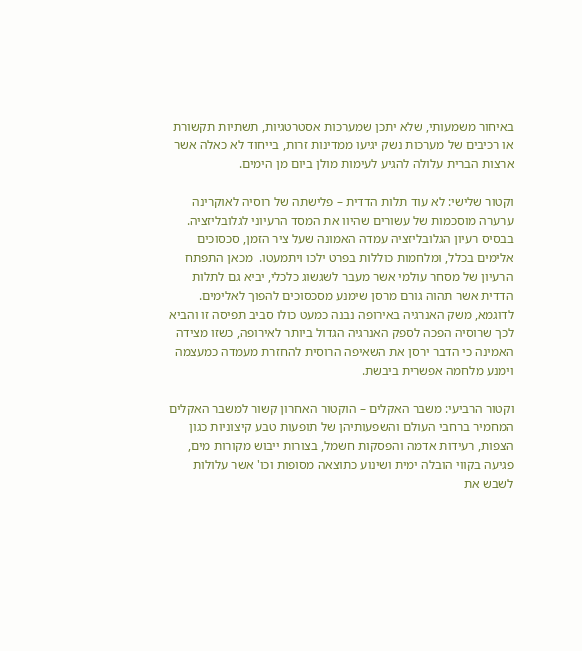באיחור משמעותי, שלא יתכן שמערכות אסטרטגיות, תשתיות תקשורת או רכיבים של מערכות נשק יגיעו ממדינות זרות, בייחוד לא כאלה אשר ארצות הברית עלולה להגיע לעימות מולן ביום מן הימים.

וקטור שלישי: לא עוד תלות הדדית – פלישתה של רוסיה לאוקרינה ערערה מוסכמות של עשורים שהיוו את המסד הרעיוני לגלובליזציה.  בבסיס רעיון הגלובליזציה עמדה האמונה שעל ציר הזמן, סכסוכים אלימים בכלל, ומלחמות כוללות בפרט ילכו ויתמעטו.  מכאן התפתח הרעיון של מסחר עולמי אשר מעבר לשגשוג כלכלי, יביא גם לתלות הדדית אשר תהוה גורם מרסן שימנע מסכסוכים להפוך לאלימים.  לדוגמא, משק האנרגיה באירופה נבנה כמעט כולו סביב תפיסה זו והביא לכך שרוסיה הפכה לספק האנרגיה הגדול ביותר לאירופה, כשזו מצידה האמינה כי הדבר ירסן את השאיפה הרוסית להחזרת מעמדה כמעצמה וימנע מלחמה אפשרית ביבשת.

וקטור הרביעי: משבר האקלים – הוקטור האחרון קשור למשבר האקלים המחמיר ברחבי העולם והשפעותיהן של תופעות טבע קיצוניות כגון הצפות, רעידות אדמה והפסקות חשמל, בצורות ייבוש מקורות מים, פגיעה בקווי הובלה ימית ושינוע כתוצאה מסופות וכו' אשר עלולות לשבש את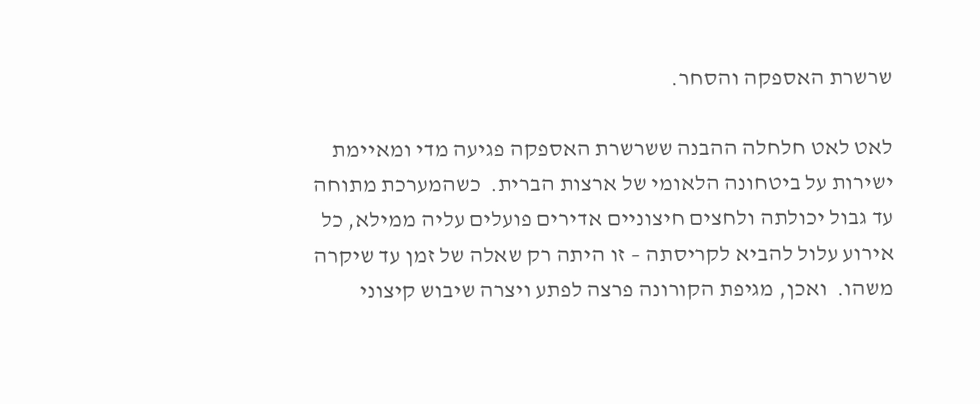שרשרת האספקה והסחר.

לאט לאט חלחלה ההבנה ששרשרת האספקה פגיעה מדי ומאיימת ישירות על ביטחונה הלאומי של ארצות הברית.  כשהמערכת מתוחה עד גבול יכולתה ולחצים חיצוניים אדירים פועלים עליה ממילא, כל אירוע עלול להביא לקריסתה – זו היתה רק שאלה של זמן עד שיקרה משהו.  ואכן, מגיפת הקורונה פרצה לפתע ויצרה שיבוש קיצוני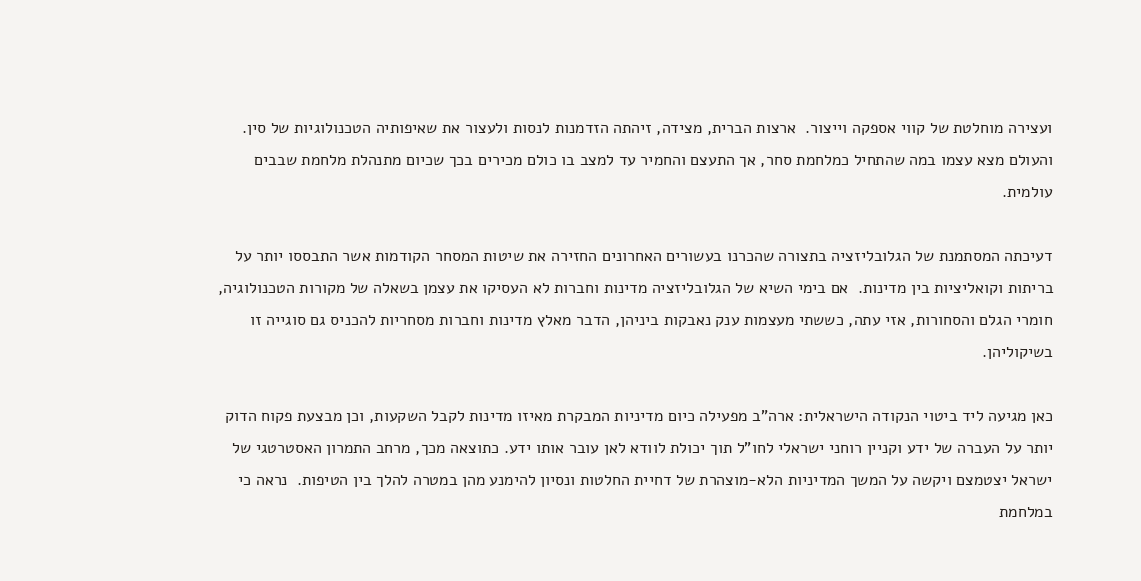ועצירה מוחלטת של קווי אספקה וייצור.  ארצות הברית, מצידה, זיהתה הזדמנות לנסות ולעצור את שאיפותיה הטכנולוגיות של סין.  והעולם מצא עצמו במה שהתחיל כמלחמת סחר, אך התעצם והחמיר עד למצב בו כולם מכירים בכך שכיום מתנהלת מלחמת שבבים עולמית.

דעיכתה המסתמנת של הגלובליזציה בתצורה שהכרנו בעשורים האחרונים החזירה את שיטות המסחר הקודמות אשר התבססו יותר על בריתות וקואליציות בין מדינות.  אם בימי השיא של הגלובליזציה מדינות וחברות לא העסיקו את עצמן בשאלה של מקורות הטכנולוגיה, חומרי הגלם והסחורות, אזי עתה, כששתי מעצמות ענק נאבקות ביניהן, הדבר מאלץ מדינות וחברות מסחריות להכניס גם סוגייה זו בשיקוליהן.

כאן מגיעה ליד ביטוי הנקודה הישראלית: ארה"ב מפעילה כיום מדיניות המבקרת מאיזו מדינות לקבל השקעות, וכן מבצעת פקוח הדוק יותר על העברה של ידע וקניין רוחני ישראלי לחו"ל תוך יכולת לוודא לאן עובר אותו ידע. כתוצאה מכך, מרחב התמרון האסטרטגי של ישראל יצטמצם ויקשה על המשך המדיניות הלא-מוצהרת של דחיית החלטות ונסיון להימנע מהן במטרה להלך בין הטיפות.  נראה כי במלחמת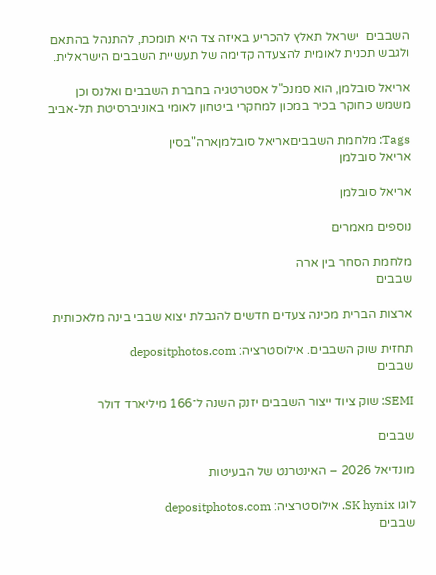השבבים  ישראל תאלץ להכריע באיזה צד היא תומכת, להתנהל בהתאם ולגבש תכנית לאומית להצעדה קדימה של תעשיית השבבים הישראלית.

אריאל סובלמן, הוא סמנכ"ל אסטרטגיה בחברת השבבים ואלנס וכן משמש כחוקר בכיר במכון למחקרי ביטחון לאומי באוניברסיטת תל-אביב

Tags: מלחמת השבביםאריאל סובלמןארה"בסין
אריאל סובלמן

אריאל סובלמן

נוספים מאמרים

מלחמת הסחר בין ארה
שבבים

ארצות הברית מכינה צעדים חדשים להגבלת יצוא שבבי בינה מלאכותית

תחזית שוק השבבים. אילוסטרציה: depositphotos.com
שבבים

SEMI: שוק ציוד ייצור השבבים יזנק השנה ל־166 מיליארד דולר

שבבים

מונדיאל 2026 – האינטרנט של הבעיטות

לוגו SK hynix. אילוסטרציה: depositphotos.com
שבבים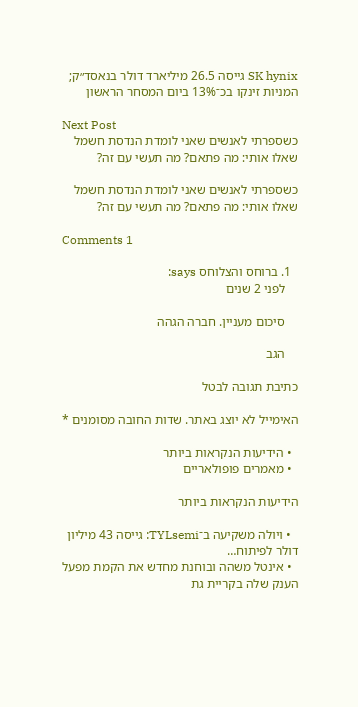SK hynix גייסה 26.5 מיליארד דולר בנאסד״ק; המניות זינקו בכ־13% ביום המסחר הראשון

Next Post
כשספרתי לאנשים שאני לומדת הנדסת חשמל שאלו אותי: מה פתאם? מה תעשי עם זה?

כשספרתי לאנשים שאני לומדת הנדסת חשמל שאלו אותי: מה פתאם? מה תעשי עם זה?

Comments 1

  1. ברוחס והצלוחס says:
    לפני 2 שנים

    סיכום מעניין. חברה הגהה

    הגב

כתיבת תגובה לבטל

האימייל לא יוצג באתר. שדות החובה מסומנים *

  • הידיעות הנקראות ביותר
  • מאמרים פופולאריים

הידיעות הנקראות ביותר

  • ויולה משקיעה ב־TYLsemi: גייסה 43 מיליון דולר לפיתוח…
  • אינטל משהה ובוחנת מחדש את הקמת מפעל הענק שלה בקריית גת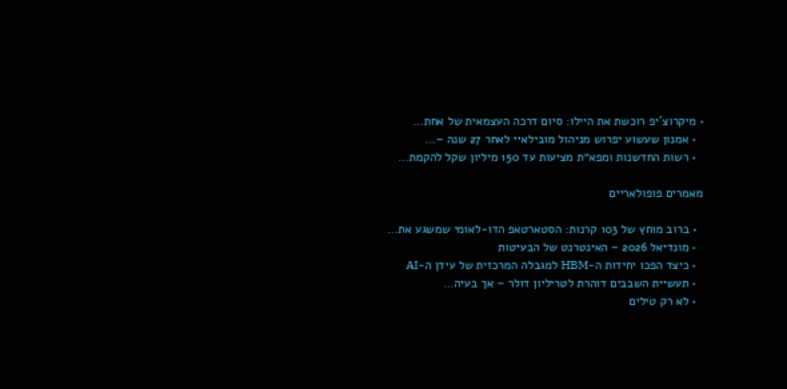• מיקרוצ’יפ רוכשת את היילו: סיום דרכה העצמאית של אחת…
  • אמנון שעשוע יפרוש מניהול מובילאיי לאחר 27 שנה –…
  • רשות החדשנות ומפא״ת מציעות עד 150 מיליון שקל להקמת…

מאמרים פופולאריים

  • ברוב מוחץ של 103 קרנות: הסטארטאפ הדו-לאומי שמשגע את…
  • מונדיאל 2026 – האינטרנט של הבעיטות
  • כיצד הפכו יחידות ה-HBM למגבלה המרכזית של עידן ה‑AI
  • תעשיית השבבים דוהרת לטריליון דולר – אך בעיה…
  • לא רק טילים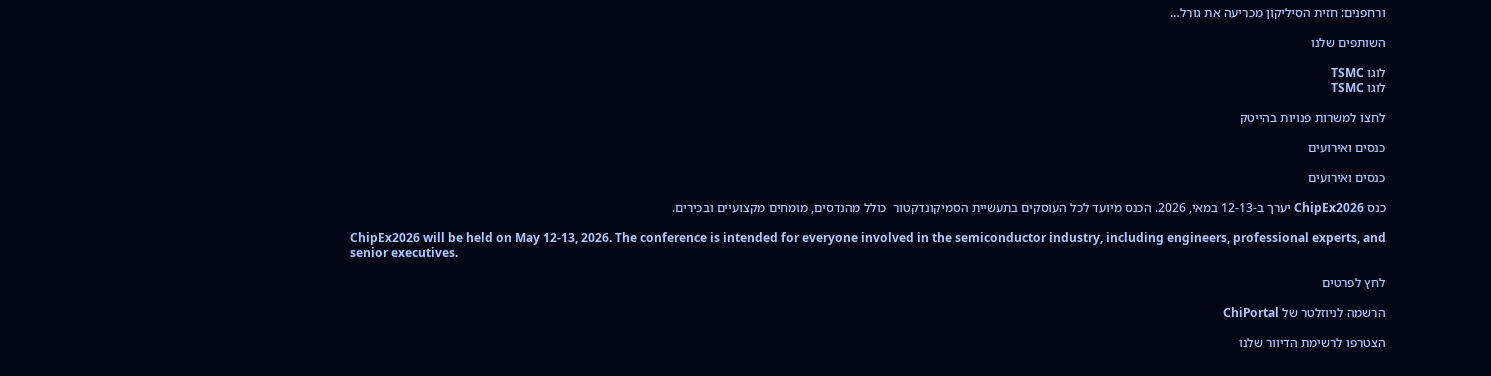ורחפנים: חזית הסיליקון מכריעה את גורל…

השותפים שלנו

לוגו TSMC
לוגו TSMC

לחצו למשרות פנויות בהייטק

כנסים ואירועים

כנסים ואירועים

כנס ChipEx2026 יערך ב-12-13 במאי, 2026. הכנס מיועד לכל העוסקים בתעשיית הסמיקונדקטור  כולל מהנדסים, מומחים מקצועיים ובכירים.

ChipEx2026 will be held on May 12-13, 2026. The conference is intended for everyone involved in the semiconductor industry, including engineers, professional experts, and senior executives.

לחץ לפרטים

הרשמה לניוזלטר של ChiPortal

הצטרפו לרשימת הדיוור שלנו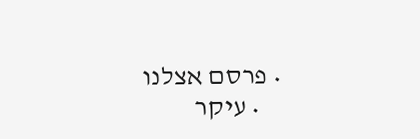• פרסם אצלנו
    • עיקר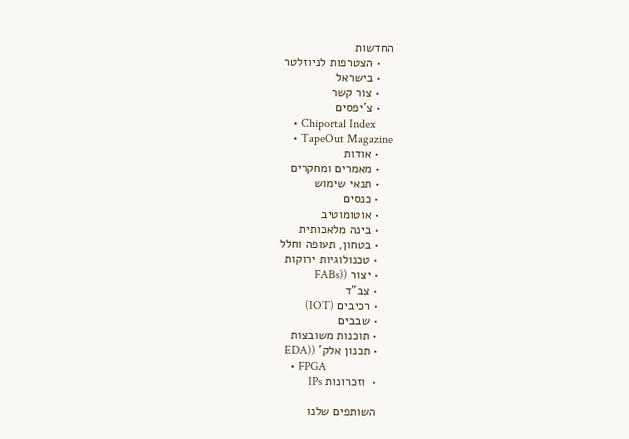החדשות
    • הצטרפות לניוזלטר
    • בישראל
    • צור קשר
    • צ'יפסים
    • Chiportal Index
    • TapeOut Magazine
    • אודות
    • מאמרים ומחקרים
    • תנאי שימוש
    • כנסים
    • אוטומוטיב
    • בינה מלאכותית
    • בטחון, תעופה וחלל
    • טכנולוגיות ירוקות
    • יצור ((FABs
    • צב"ד
    • רכיבים (IOT)
    • שבבים
    • תוכנות משובצות
    • תכנון אלק' ((EDA
    • FPGA
    •  וזכרונות IPs

    השותפים שלנו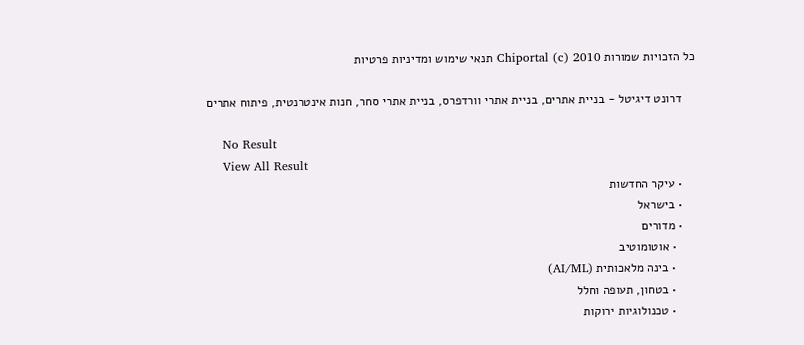כל הזכויות שמורות Chiportal (c) 2010 תנאי שימוש ומדיניות פרטיות

    דרונט דיגיטל - בניית אתרים, בניית אתרי וורדפרס, בניית אתרי סחר, חנות אינטרנטית, פיתוח אתרים

    No Result
    View All Result
    • עיקר החדשות
    • בישראל
    • מדורים
      • אוטומוטיב
      • בינה מלאכותית (AI/ML)
      • בטחון, תעופה וחלל
      • טכנולוגיות ירוקות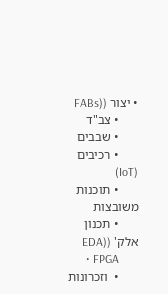• יצור ((FABs
      • צב"ד
      • שבבים
      • רכיבים (IoT)
      • תוכנות משובצות
      • תכנון אלק' ((EDA
      • FPGA
      •  וזכרונות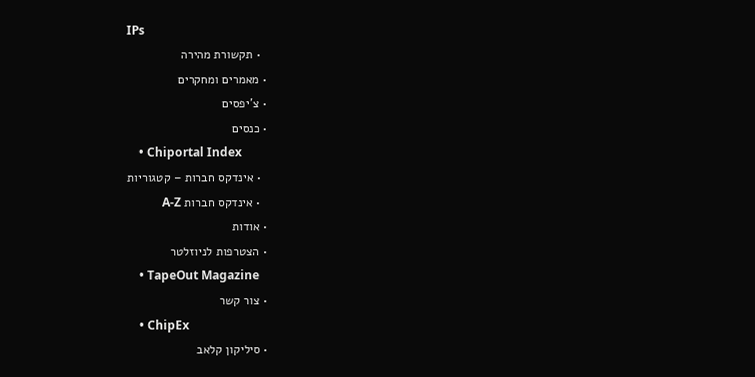IPs
      • תקשורת מהירה
    • מאמרים ומחקרים
    • צ'יפסים
    • כנסים
    • Chiportal Index
      • אינדקס חברות – קטגוריות
      • אינדקס חברות A-Z
    • אודות
    • הצטרפות לניוזלטר
    • TapeOut Magazine
    • צור קשר
    • ChipEx
    • סיליקון קלאב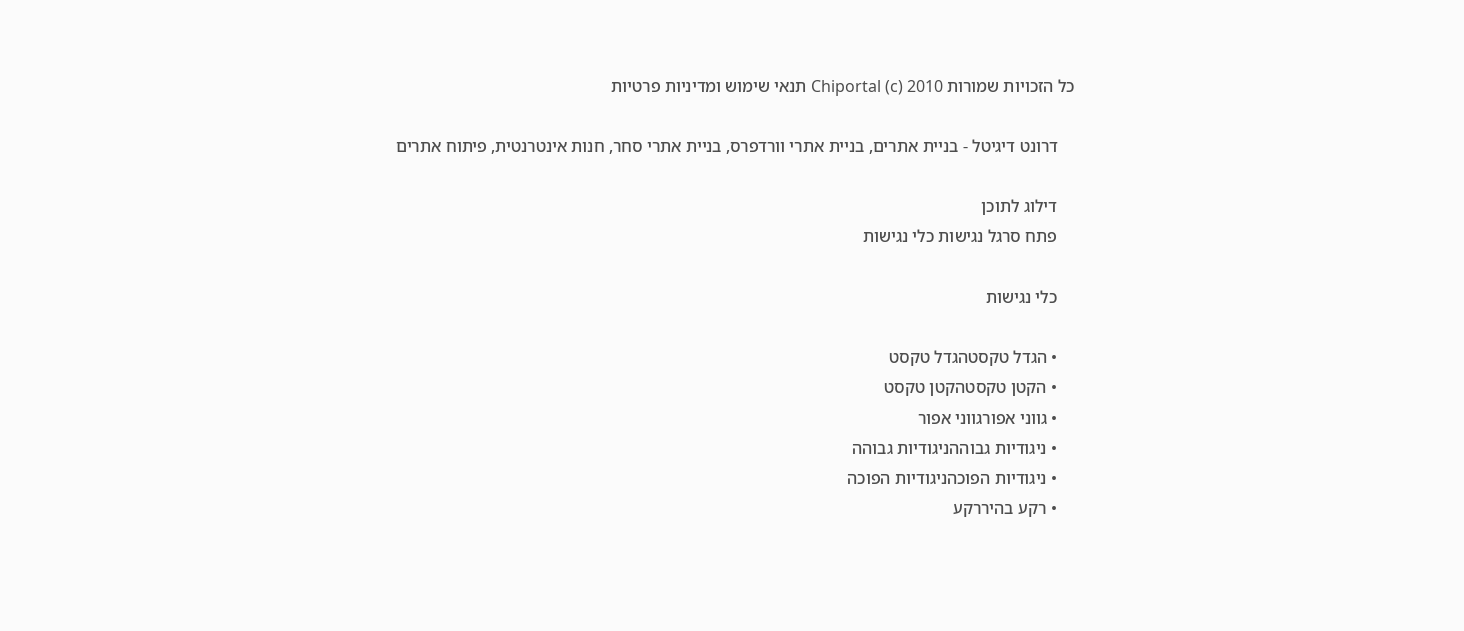כל הזכויות שמורות Chiportal (c) 2010 תנאי שימוש ומדיניות פרטיות

    דרונט דיגיטל - בניית אתרים, בניית אתרי וורדפרס, בניית אתרי סחר, חנות אינטרנטית, פיתוח אתרים

    דילוג לתוכן
    פתח סרגל נגישות כלי נגישות

    כלי נגישות

    • הגדל טקסטהגדל טקסט
    • הקטן טקסטהקטן טקסט
    • גווני אפורגווני אפור
    • ניגודיות גבוההניגודיות גבוהה
    • ניגודיות הפוכהניגודיות הפוכה
    • רקע בהיררקע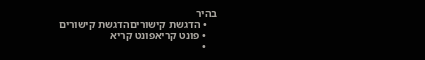בהיר
    • הדגשת קישוריםהדגשת קישורים
    • פונט קריאפונט קריא
    •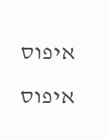איפוס איפוס